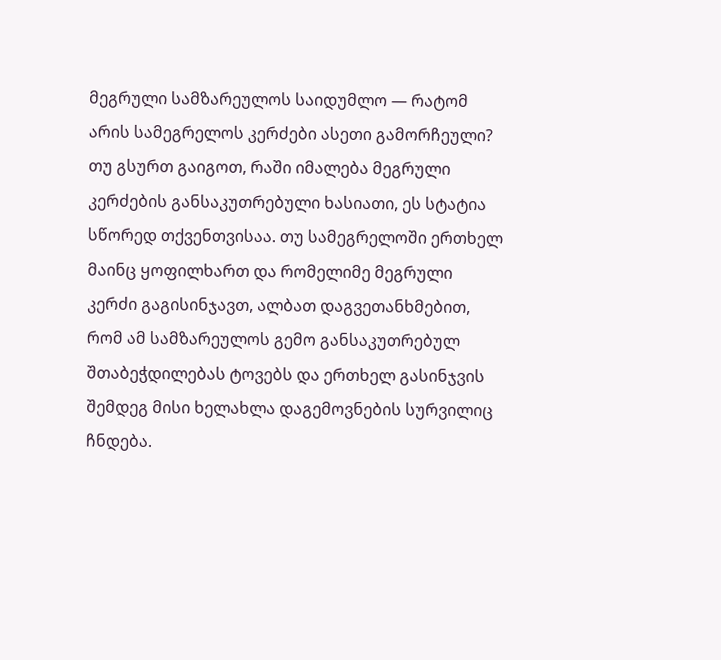მეგრული სამზარეულოს საიდუმლო — რატომ არის სამეგრელოს კერძები ასეთი გამორჩეული?
თუ გსურთ გაიგოთ, რაში იმალება მეგრული კერძების განსაკუთრებული ხასიათი, ეს სტატია სწორედ თქვენთვისაა. თუ სამეგრელოში ერთხელ მაინც ყოფილხართ და რომელიმე მეგრული კერძი გაგისინჯავთ, ალბათ დაგვეთანხმებით, რომ ამ სამზარეულოს გემო განსაკუთრებულ შთაბეჭდილებას ტოვებს და ერთხელ გასინჯვის შემდეგ მისი ხელახლა დაგემოვნების სურვილიც ჩნდება.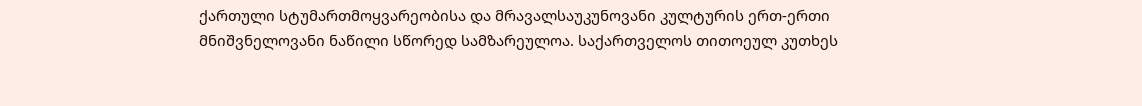ქართული სტუმართმოყვარეობისა და მრავალსაუკუნოვანი კულტურის ერთ-ერთი მნიშვნელოვანი ნაწილი სწორედ სამზარეულოა. საქართველოს თითოეულ კუთხეს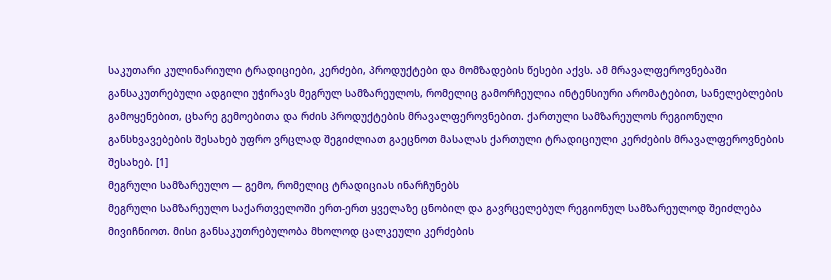საკუთარი კულინარიული ტრადიციები, კერძები, პროდუქტები და მომზადების წესები აქვს. ამ მრავალფეროვნებაში განსაკუთრებული ადგილი უჭირავს მეგრულ სამზარეულოს, რომელიც გამორჩეულია ინტენსიური არომატებით, სანელებლების გამოყენებით, ცხარე გემოებითა და რძის პროდუქტების მრავალფეროვნებით. ქართული სამზარეულოს რეგიონული განსხვავებების შესახებ უფრო ვრცლად შეგიძლიათ გაეცნოთ მასალას ქართული ტრადიციული კერძების მრავალფეროვნების შესახებ. [1]
მეგრული სამზარეულო — გემო, რომელიც ტრადიციას ინარჩუნებს
მეგრული სამზარეულო საქართველოში ერთ-ერთ ყველაზე ცნობილ და გავრცელებულ რეგიონულ სამზარეულოდ შეიძლება მივიჩნიოთ. მისი განსაკუთრებულობა მხოლოდ ცალკეული კერძების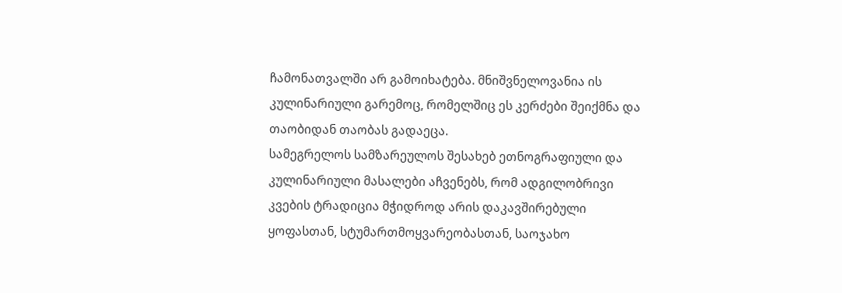ჩამონათვალში არ გამოიხატება. მნიშვნელოვანია ის კულინარიული გარემოც, რომელშიც ეს კერძები შეიქმნა და თაობიდან თაობას გადაეცა.
სამეგრელოს სამზარეულოს შესახებ ეთნოგრაფიული და კულინარიული მასალები აჩვენებს, რომ ადგილობრივი კვების ტრადიცია მჭიდროდ არის დაკავშირებული ყოფასთან, სტუმართმოყვარეობასთან, საოჯახო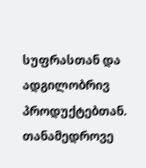სუფრასთან და ადგილობრივ პროდუქტებთან. თანამედროვე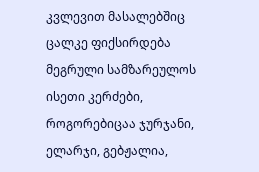კვლევით მასალებშიც ცალკე ფიქსირდება მეგრული სამზარეულოს ისეთი კერძები, როგორებიცაა ჯურჯანი, ელარჯი, გებჟალია,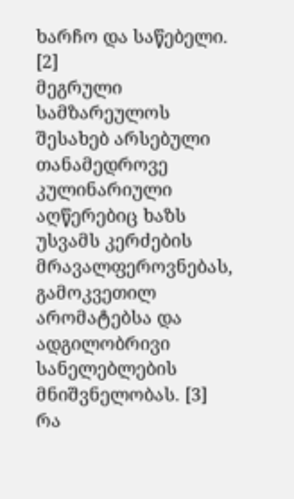ხარჩო და საწებელი. [2]
მეგრული სამზარეულოს შესახებ არსებული თანამედროვე კულინარიული აღწერებიც ხაზს უსვამს კერძების მრავალფეროვნებას, გამოკვეთილ არომატებსა და ადგილობრივი სანელებლების მნიშვნელობას. [3]
რა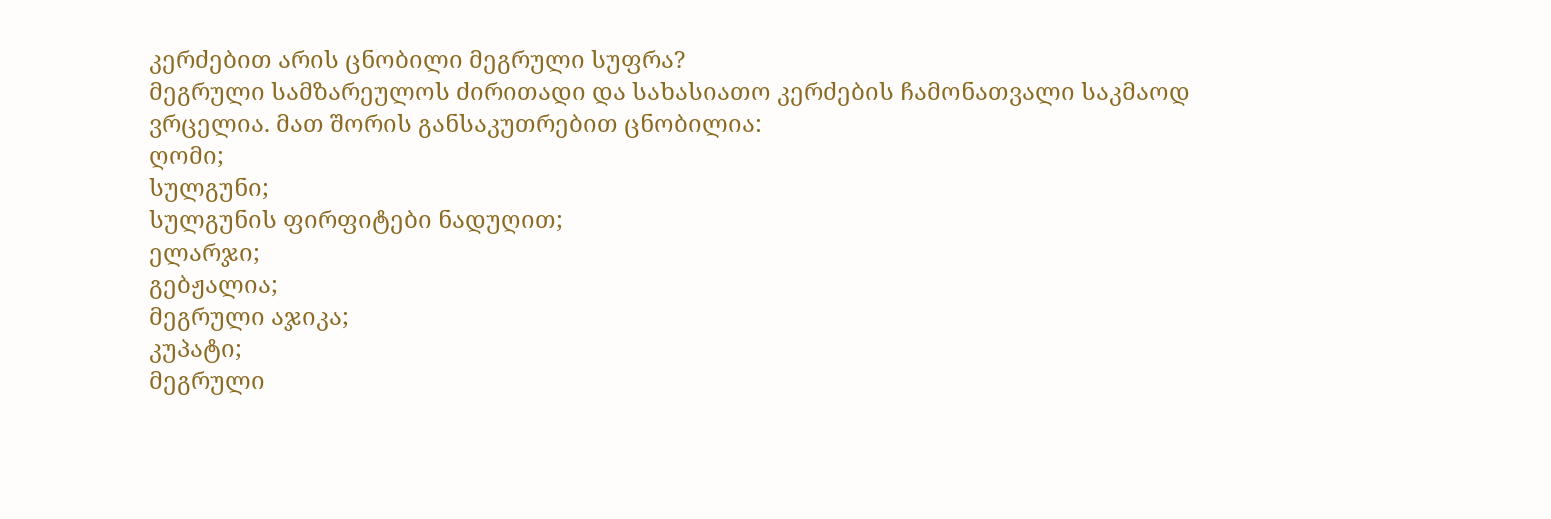კერძებით არის ცნობილი მეგრული სუფრა?
მეგრული სამზარეულოს ძირითადი და სახასიათო კერძების ჩამონათვალი საკმაოდ ვრცელია. მათ შორის განსაკუთრებით ცნობილია:
ღომი;
სულგუნი;
სულგუნის ფირფიტები ნადუღით;
ელარჯი;
გებჟალია;
მეგრული აჯიკა;
კუპატი;
მეგრული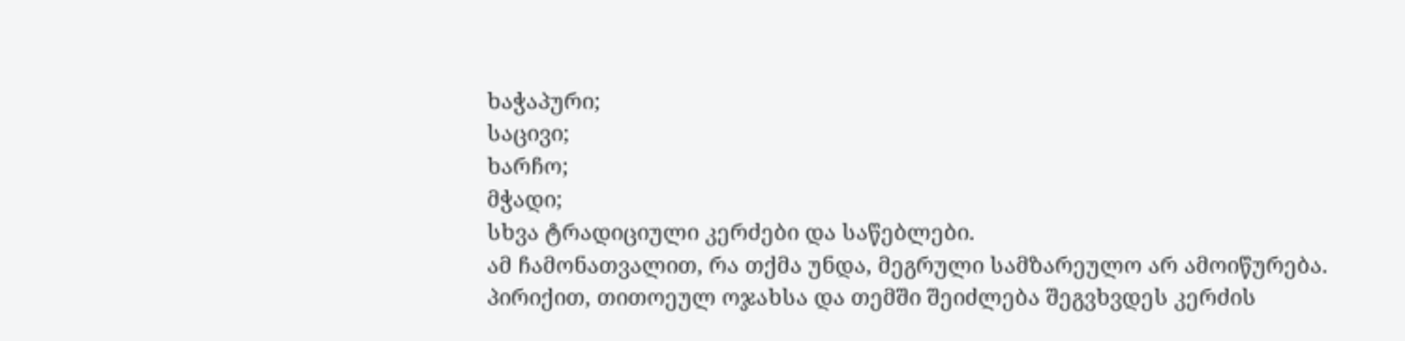ხაჭაპური;
საცივი;
ხარჩო;
მჭადი;
სხვა ტრადიციული კერძები და საწებლები.
ამ ჩამონათვალით, რა თქმა უნდა, მეგრული სამზარეულო არ ამოიწურება. პირიქით, თითოეულ ოჯახსა და თემში შეიძლება შეგვხვდეს კერძის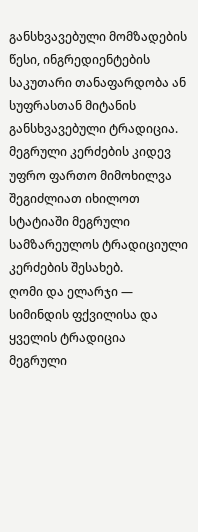განსხვავებული მომზადების წესი, ინგრედიენტების საკუთარი თანაფარდობა ან სუფრასთან მიტანის განსხვავებული ტრადიცია.
მეგრული კერძების კიდევ უფრო ფართო მიმოხილვა შეგიძლიათ იხილოთ სტატიაში მეგრული სამზარეულოს ტრადიციული კერძების შესახებ.
ღომი და ელარჯი — სიმინდის ფქვილისა და ყველის ტრადიცია
მეგრული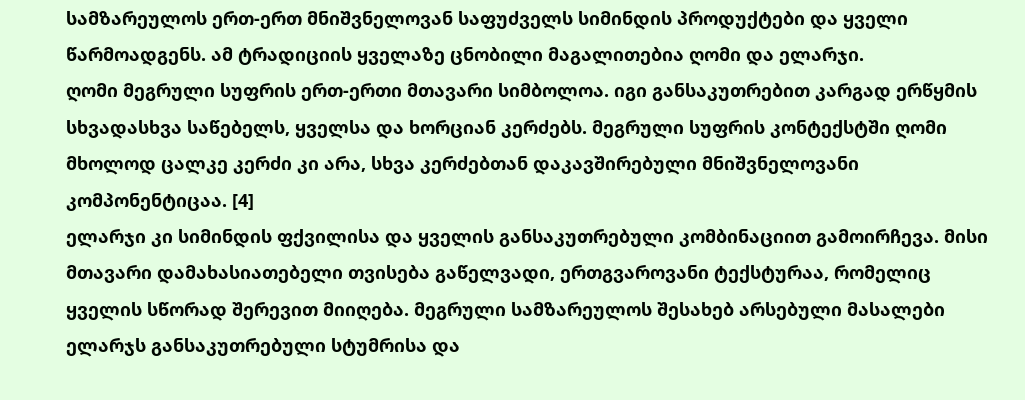სამზარეულოს ერთ-ერთ მნიშვნელოვან საფუძველს სიმინდის პროდუქტები და ყველი წარმოადგენს. ამ ტრადიციის ყველაზე ცნობილი მაგალითებია ღომი და ელარჯი.
ღომი მეგრული სუფრის ერთ-ერთი მთავარი სიმბოლოა. იგი განსაკუთრებით კარგად ერწყმის სხვადასხვა საწებელს, ყველსა და ხორციან კერძებს. მეგრული სუფრის კონტექსტში ღომი მხოლოდ ცალკე კერძი კი არა, სხვა კერძებთან დაკავშირებული მნიშვნელოვანი კომპონენტიცაა. [4]
ელარჯი კი სიმინდის ფქვილისა და ყველის განსაკუთრებული კომბინაციით გამოირჩევა. მისი მთავარი დამახასიათებელი თვისება გაწელვადი, ერთგვაროვანი ტექსტურაა, რომელიც ყველის სწორად შერევით მიიღება. მეგრული სამზარეულოს შესახებ არსებული მასალები ელარჯს განსაკუთრებული სტუმრისა და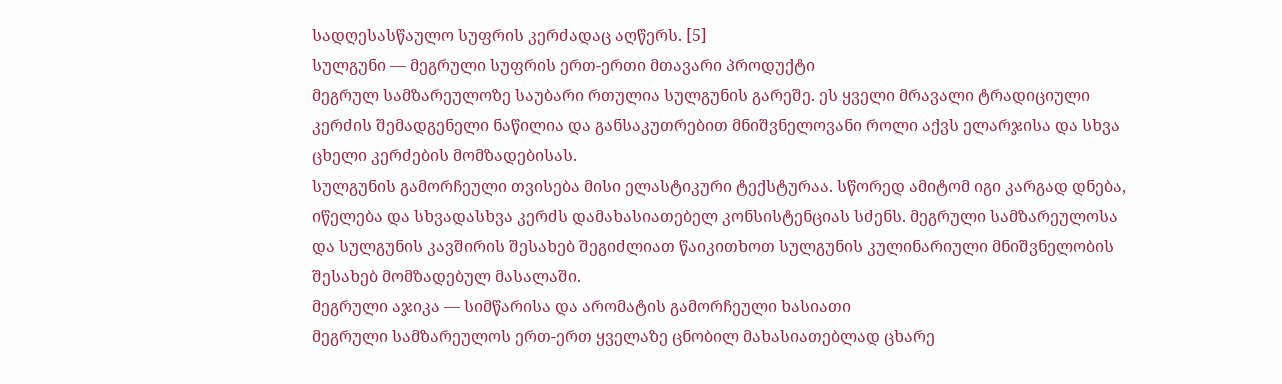სადღესასწაულო სუფრის კერძადაც აღწერს. [5]
სულგუნი — მეგრული სუფრის ერთ-ერთი მთავარი პროდუქტი
მეგრულ სამზარეულოზე საუბარი რთულია სულგუნის გარეშე. ეს ყველი მრავალი ტრადიციული კერძის შემადგენელი ნაწილია და განსაკუთრებით მნიშვნელოვანი როლი აქვს ელარჯისა და სხვა ცხელი კერძების მომზადებისას.
სულგუნის გამორჩეული თვისება მისი ელასტიკური ტექსტურაა. სწორედ ამიტომ იგი კარგად დნება, იწელება და სხვადასხვა კერძს დამახასიათებელ კონსისტენციას სძენს. მეგრული სამზარეულოსა და სულგუნის კავშირის შესახებ შეგიძლიათ წაიკითხოთ სულგუნის კულინარიული მნიშვნელობის შესახებ მომზადებულ მასალაში.
მეგრული აჯიკა — სიმწარისა და არომატის გამორჩეული ხასიათი
მეგრული სამზარეულოს ერთ-ერთ ყველაზე ცნობილ მახასიათებლად ცხარე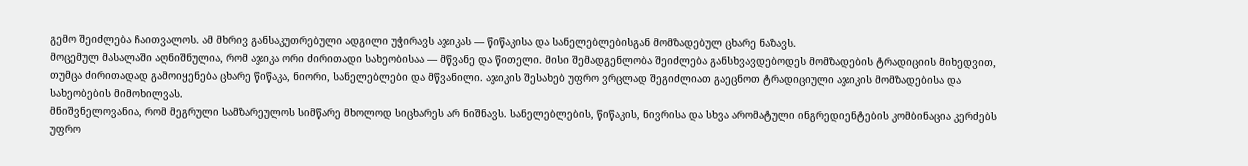გემო შეიძლება ჩაითვალოს. ამ მხრივ განსაკუთრებული ადგილი უჭირავს აჯიკას — წიწაკისა და სანელებლებისგან მომზადებულ ცხარე ნაზავს.
მოცემულ მასალაში აღნიშნულია, რომ აჯიკა ორი ძირითადი სახეობისაა — მწვანე და წითელი. მისი შემადგენლობა შეიძლება განსხვავდებოდეს მომზადების ტრადიციის მიხედვით, თუმცა ძირითადად გამოიყენება ცხარე წიწაკა, ნიორი, სანელებლები და მწვანილი. აჯიკის შესახებ უფრო ვრცლად შეგიძლიათ გაეცნოთ ტრადიციული აჯიკის მომზადებისა და სახეობების მიმოხილვას.
მნიშვნელოვანია, რომ მეგრული სამზარეულოს სიმწარე მხოლოდ სიცხარეს არ ნიშნავს. სანელებლების, წიწაკის, ნივრისა და სხვა არომატული ინგრედიენტების კომბინაცია კერძებს უფრო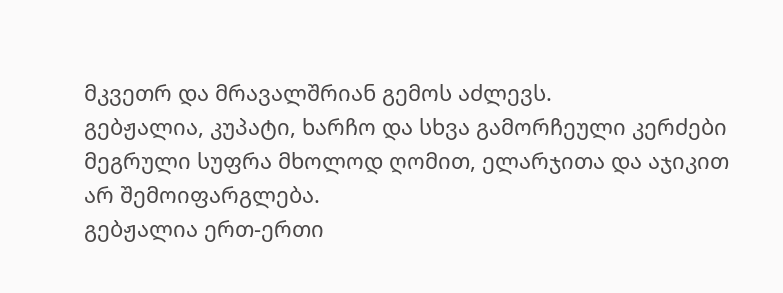მკვეთრ და მრავალშრიან გემოს აძლევს.
გებჟალია, კუპატი, ხარჩო და სხვა გამორჩეული კერძები
მეგრული სუფრა მხოლოდ ღომით, ელარჯითა და აჯიკით არ შემოიფარგლება.
გებჟალია ერთ-ერთი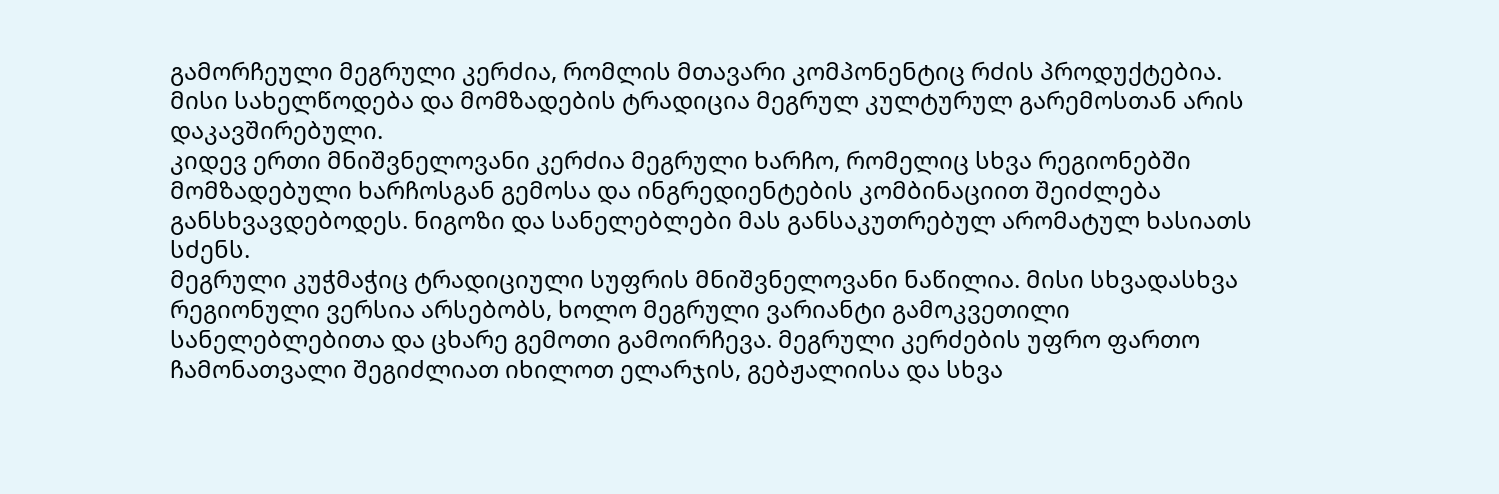გამორჩეული მეგრული კერძია, რომლის მთავარი კომპონენტიც რძის პროდუქტებია. მისი სახელწოდება და მომზადების ტრადიცია მეგრულ კულტურულ გარემოსთან არის დაკავშირებული.
კიდევ ერთი მნიშვნელოვანი კერძია მეგრული ხარჩო, რომელიც სხვა რეგიონებში მომზადებული ხარჩოსგან გემოსა და ინგრედიენტების კომბინაციით შეიძლება განსხვავდებოდეს. ნიგოზი და სანელებლები მას განსაკუთრებულ არომატულ ხასიათს სძენს.
მეგრული კუჭმაჭიც ტრადიციული სუფრის მნიშვნელოვანი ნაწილია. მისი სხვადასხვა რეგიონული ვერსია არსებობს, ხოლო მეგრული ვარიანტი გამოკვეთილი სანელებლებითა და ცხარე გემოთი გამოირჩევა. მეგრული კერძების უფრო ფართო ჩამონათვალი შეგიძლიათ იხილოთ ელარჯის, გებჟალიისა და სხვა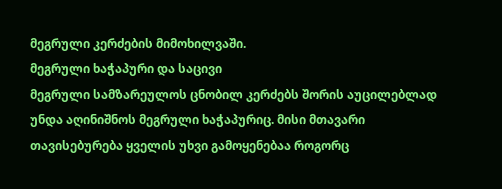მეგრული კერძების მიმოხილვაში.
მეგრული ხაჭაპური და საცივი
მეგრული სამზარეულოს ცნობილ კერძებს შორის აუცილებლად უნდა აღინიშნოს მეგრული ხაჭაპურიც. მისი მთავარი თავისებურება ყველის უხვი გამოყენებაა როგორც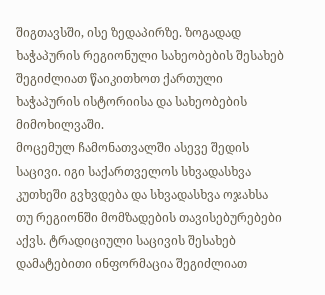შიგთავსში, ისე ზედაპირზე. ზოგადად ხაჭაპურის რეგიონული სახეობების შესახებ შეგიძლიათ წაიკითხოთ ქართული ხაჭაპურის ისტორიისა და სახეობების მიმოხილვაში.
მოცემულ ჩამონათვალში ასევე შედის საცივი. იგი საქართველოს სხვადასხვა კუთხეში გვხვდება და სხვადასხვა ოჯახსა თუ რეგიონში მომზადების თავისებურებები აქვს. ტრადიციული საცივის შესახებ დამატებითი ინფორმაცია შეგიძლიათ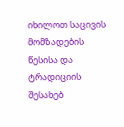იხილოთ საცივის მომზადების წესისა და ტრადიციის შესახებ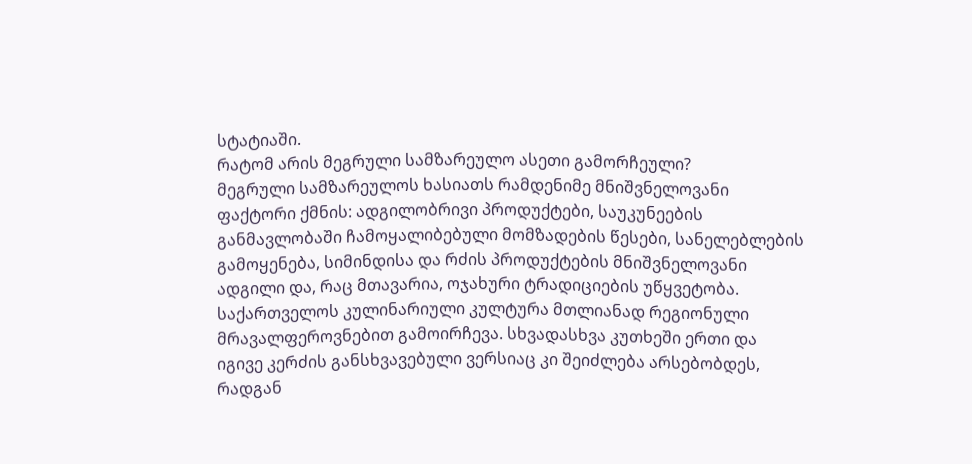სტატიაში.
რატომ არის მეგრული სამზარეულო ასეთი გამორჩეული?
მეგრული სამზარეულოს ხასიათს რამდენიმე მნიშვნელოვანი ფაქტორი ქმნის: ადგილობრივი პროდუქტები, საუკუნეების განმავლობაში ჩამოყალიბებული მომზადების წესები, სანელებლების გამოყენება, სიმინდისა და რძის პროდუქტების მნიშვნელოვანი ადგილი და, რაც მთავარია, ოჯახური ტრადიციების უწყვეტობა.
საქართველოს კულინარიული კულტურა მთლიანად რეგიონული მრავალფეროვნებით გამოირჩევა. სხვადასხვა კუთხეში ერთი და იგივე კერძის განსხვავებული ვერსიაც კი შეიძლება არსებობდეს, რადგან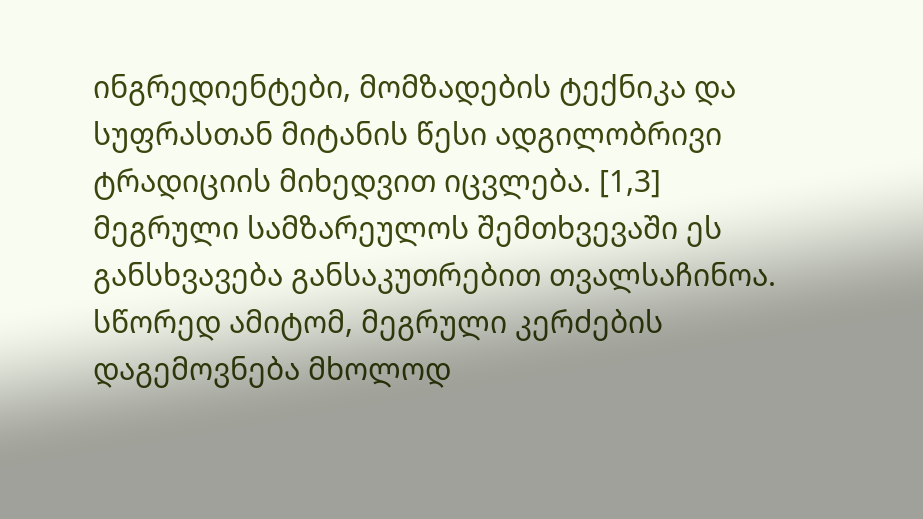ინგრედიენტები, მომზადების ტექნიკა და სუფრასთან მიტანის წესი ადგილობრივი ტრადიციის მიხედვით იცვლება. [1,3]
მეგრული სამზარეულოს შემთხვევაში ეს განსხვავება განსაკუთრებით თვალსაჩინოა. სწორედ ამიტომ, მეგრული კერძების დაგემოვნება მხოლოდ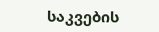საკვების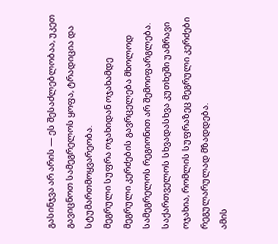გასინჯვა არ არის — ეს შესაძლებლობაა, უკეთ გავიცნოთ სამეგრელოს ყოფა, ტრადიცია და სტუმართმოყვარეობა.
მეგრული სუფრა ოჯახიდან ოჯახამდე
მეგრული კერძების გავრცელება მხოლოდ სამეგრელოს რეგიონით არ შემოიფარგლება. საქართველოს სხვადასხვა კუთხეში უამრავი ოჯახია, რომლის სუფრაზეც მეგრული კერძები რეგულარულად მზადდება.
ამის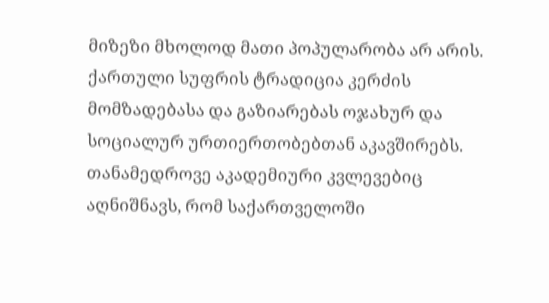მიზეზი მხოლოდ მათი პოპულარობა არ არის. ქართული სუფრის ტრადიცია კერძის მომზადებასა და გაზიარებას ოჯახურ და სოციალურ ურთიერთობებთან აკავშირებს. თანამედროვე აკადემიური კვლევებიც აღნიშნავს, რომ საქართველოში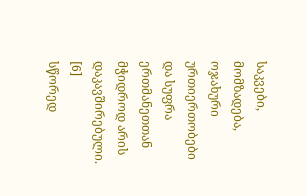საკვები, მომზადება, ოჯახური ურთიერთობები და სუფრა ერთმანეთთან მჭიდროდ არის დაკავშირებული. [6]
სწორედ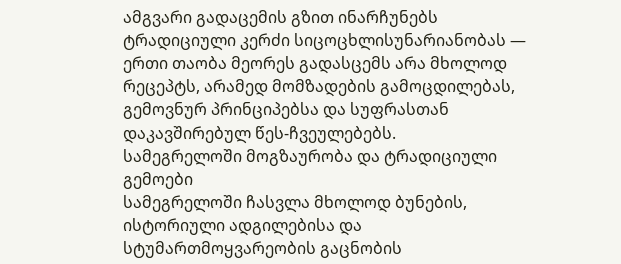ამგვარი გადაცემის გზით ინარჩუნებს ტრადიციული კერძი სიცოცხლისუნარიანობას — ერთი თაობა მეორეს გადასცემს არა მხოლოდ რეცეპტს, არამედ მომზადების გამოცდილებას, გემოვნურ პრინციპებსა და სუფრასთან დაკავშირებულ წეს-ჩვეულებებს.
სამეგრელოში მოგზაურობა და ტრადიციული გემოები
სამეგრელოში ჩასვლა მხოლოდ ბუნების, ისტორიული ადგილებისა და სტუმართმოყვარეობის გაცნობის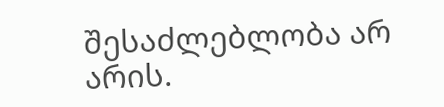შესაძლებლობა არ არის.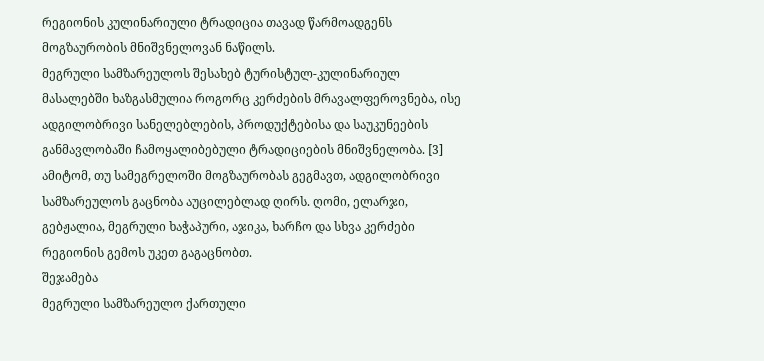რეგიონის კულინარიული ტრადიცია თავად წარმოადგენს მოგზაურობის მნიშვნელოვან ნაწილს.
მეგრული სამზარეულოს შესახებ ტურისტულ-კულინარიულ მასალებში ხაზგასმულია როგორც კერძების მრავალფეროვნება, ისე ადგილობრივი სანელებლების, პროდუქტებისა და საუკუნეების განმავლობაში ჩამოყალიბებული ტრადიციების მნიშვნელობა. [3]
ამიტომ, თუ სამეგრელოში მოგზაურობას გეგმავთ, ადგილობრივი სამზარეულოს გაცნობა აუცილებლად ღირს. ღომი, ელარჯი, გებჟალია, მეგრული ხაჭაპური, აჯიკა, ხარჩო და სხვა კერძები რეგიონის გემოს უკეთ გაგაცნობთ.
შეჯამება
მეგრული სამზარეულო ქართული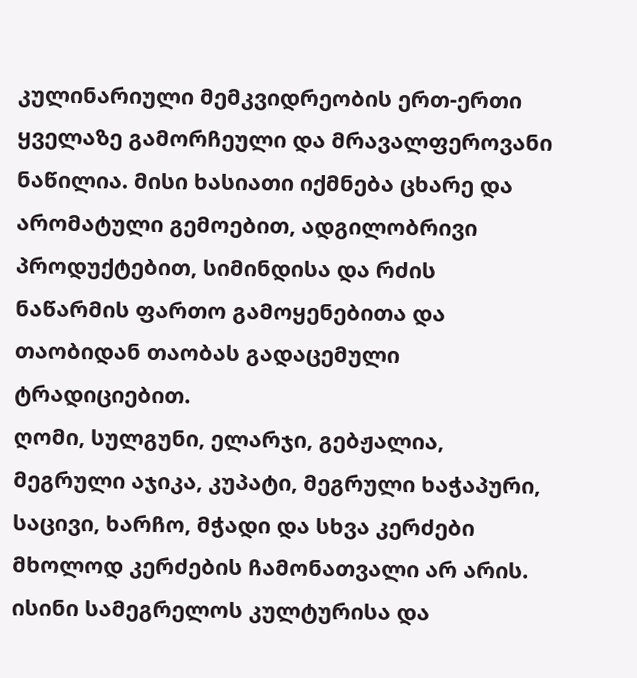კულინარიული მემკვიდრეობის ერთ-ერთი ყველაზე გამორჩეული და მრავალფეროვანი ნაწილია. მისი ხასიათი იქმნება ცხარე და არომატული გემოებით, ადგილობრივი პროდუქტებით, სიმინდისა და რძის ნაწარმის ფართო გამოყენებითა და თაობიდან თაობას გადაცემული ტრადიციებით.
ღომი, სულგუნი, ელარჯი, გებჟალია, მეგრული აჯიკა, კუპატი, მეგრული ხაჭაპური, საცივი, ხარჩო, მჭადი და სხვა კერძები მხოლოდ კერძების ჩამონათვალი არ არის. ისინი სამეგრელოს კულტურისა და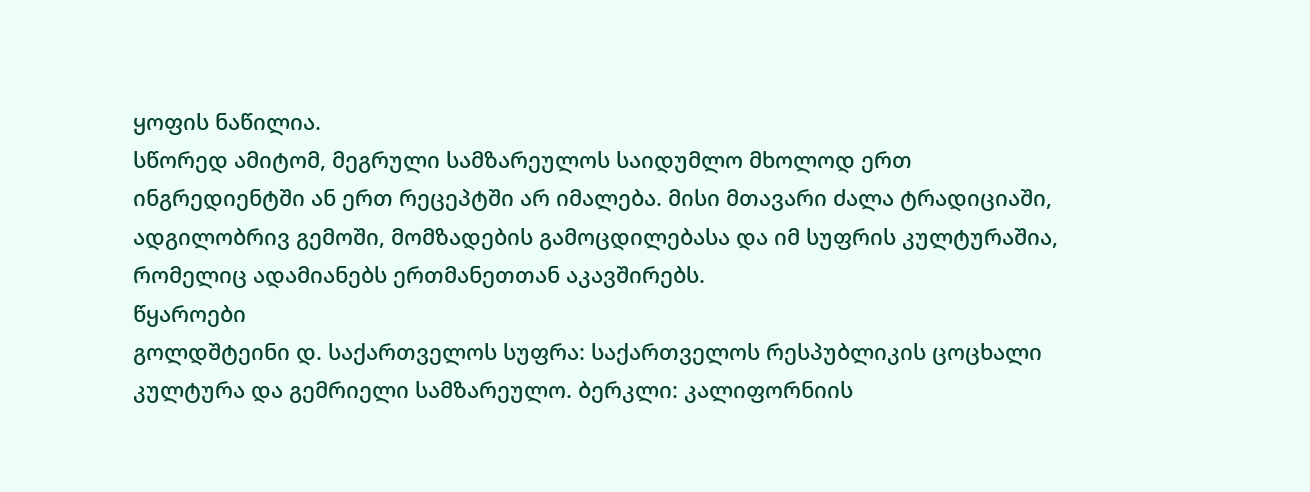ყოფის ნაწილია.
სწორედ ამიტომ, მეგრული სამზარეულოს საიდუმლო მხოლოდ ერთ ინგრედიენტში ან ერთ რეცეპტში არ იმალება. მისი მთავარი ძალა ტრადიციაში, ადგილობრივ გემოში, მომზადების გამოცდილებასა და იმ სუფრის კულტურაშია, რომელიც ადამიანებს ერთმანეთთან აკავშირებს.
წყაროები
გოლდშტეინი დ. საქართველოს სუფრა: საქართველოს რესპუბლიკის ცოცხალი კულტურა და გემრიელი სამზარეულო. ბერკლი: კალიფორნიის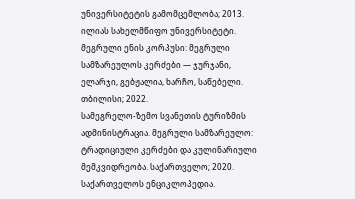უნივერსიტეტის გამომცემლობა; 2013.
ილიას სახელმწიფო უნივერსიტეტი. მეგრული ენის კორპუსი: მეგრული სამზარეულოს კერძები — ჯურჯანი, ელარჯი, გებჟალია, ხარჩო, საწებელი. თბილისი; 2022.
სამეგრელო-ზემო სვანეთის ტურიზმის ადმინისტრაცია. მეგრული სამზარეულო: ტრადიციული კერძები და კულინარიული მემკვიდრეობა. საქართველო; 2020.
საქართველოს ენციკლოპედია.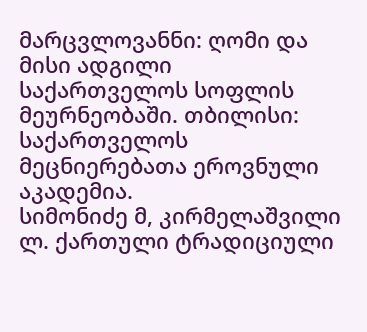მარცვლოვანნი: ღომი და მისი ადგილი საქართველოს სოფლის მეურნეობაში. თბილისი: საქართველოს მეცნიერებათა ეროვნული აკადემია.
სიმონიძე მ, კირმელაშვილი ლ. ქართული ტრადიციული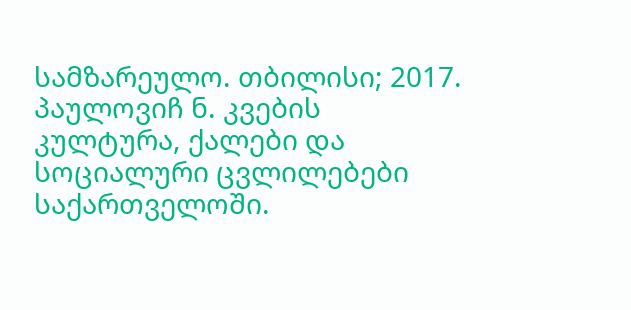სამზარეულო. თბილისი; 2017.
პაულოვიჩ ნ. კვების კულტურა, ქალები და სოციალური ცვლილებები საქართველოში.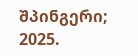შპინგერი; 2025.